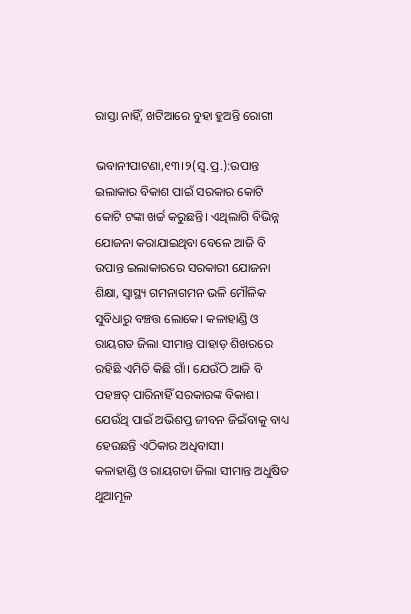ରାସ୍ତା ନାହିଁ, ଖଟିଆରେ ବୁହା ହୁଅନ୍ତି ରୋଗୀ

ଭବାନୀପାଟଣା,୧୩।୨(ସ୍ବ.ପ୍ର.):ଉପାନ୍ତ ଇଲାକାର ବିକାଶ ପାଇଁ ସରକାର କୋଟି କୋଟି ଟଙ୍କା ଖର୍ଚ୍ଚ କରୁଛନ୍ତି। ଏଥିଲାଗି ବିଭିନ୍ନ ଯୋଜନା କରାଯାଇଥିବା ବେଳେ ଆଜି ବି ଉପାନ୍ତ ଇଲାକାରରେ ସରକାରୀ ଯୋଜନା ଶିକ୍ଷା, ସ୍ବାସ୍ଥ୍ୟ ଗମନାଗମନ ଭଳି ମୌଳିକ ସୁବିଧାରୁ ବଞ୍ଚତ୍ତ ଲୋକେ। କଳାହାଣ୍ଡି ଓ ରାୟଗଡ ଜିଲା ସୀମାନ୍ତ ପାହାଡ଼ ଶିଖରରେ ରହିଛି ଏମିତି କିଛି ଗାଁ। ଯେଉଁଠି ଆଜି ବି ପହଞ୍ଚତ୍ ପାରିନାହିଁ ସରକାରଙ୍କ ବିକାଶ। ଯେଉଁଥି ପାଇଁ ଅଭିଶପ୍ତ ଜୀବନ ଜିଇଁବାକୁ ବାଧ୍ୟ ହେଉଛନ୍ତି ଏଠିକାର ଅଧିବାସୀ।
କଳାହାଣ୍ଡି ଓ ରାୟଗଡା ଜିଲା ସୀମାନ୍ତ ଅଧୁଷିତ ଥୁଆମୂଳ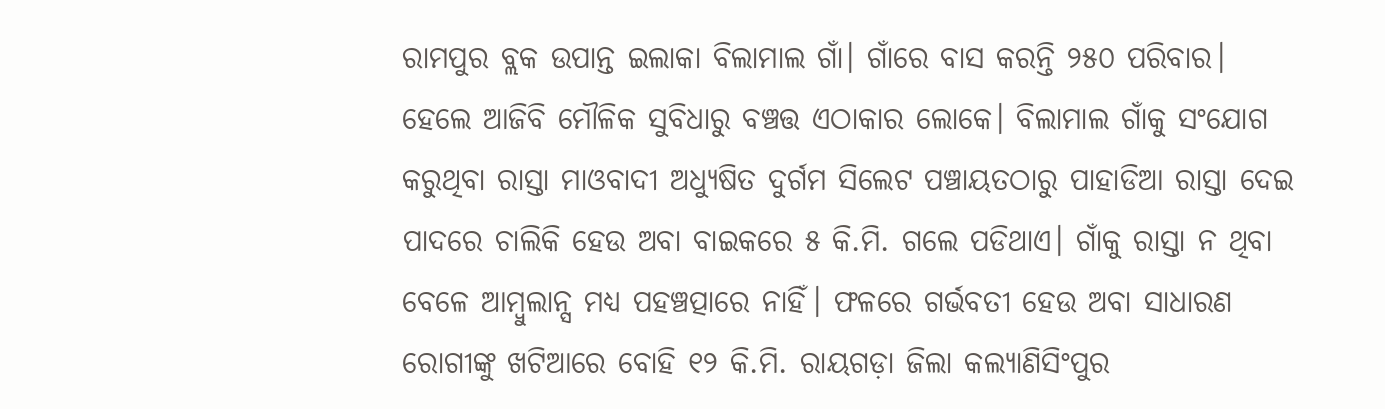ରାମପୁର ବ୍ଲକ ଉପାନ୍ତ ଇଲାକା ବିଲାମାଲ ଗାଁ। ଗାଁରେ ବାସ କରନ୍ତି ୨୫୦ ପରିବାର। ହେଲେ ଆଜିବି ମୌଳିକ ସୁବିଧାରୁ ବଞ୍ଚତ୍ତ ଏଠାକାର ଲୋକେ। ବିଲାମାଲ ଗାଁକୁ ସଂଯୋଗ କରୁଥିବା ରାସ୍ତା ମାଓବାଦୀ ଅଧ୍ୟୁଷିତ ଦୁର୍ଗମ ସିଲେଟ ପଞ୍ଚାୟତଠାରୁ ପାହାଡିଆ ରାସ୍ତା ଦେଇ ପାଦରେ ଚାଲିକି ହେଉ ଅବା ବାଇକରେ ୫ କି.ମି. ଗଲେ ପଡିଥାଏ। ଗାଁକୁ ରାସ୍ତା ନ ଥିବା ବେଳେ ଆମ୍ବୁଲାନ୍ସ ମଧ୍ୟ ପହଞ୍ଚତ୍ପାରେ ନାହିଁ। ଫଳରେ ଗର୍ଭବତୀ ହେଉ ଅବା ସାଧାରଣ ରୋଗୀଙ୍କୁ ଖଟିଆରେ ବୋହି ୧୨ କି.ମି. ରାୟଗଡ଼ା ଜିଲା କଲ୍ୟାଣିସିଂପୁର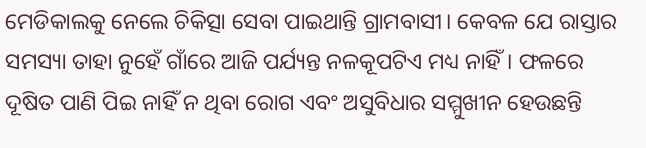ମେଡିକାଲକୁ ନେଲେ ଚିକିତ୍ସା ସେବା ପାଇଥାନ୍ତି ଗ୍ରାମବାସୀ। କେବଳ ଯେ ରାସ୍ତାର ସମସ୍ୟା ତାହା ନୁହେଁ ଗାଁରେ ଆଜି ପର୍ଯ୍ୟନ୍ତ ନଳକୂପଟିଏ ମଧ୍ୟ ନାହିଁ। ଫଳରେ ଦୂଷିତ ପାଣି ପିଇ ନାହିଁ ନ ଥିବା ରୋଗ ଏବଂ ଅସୁବିଧାର ସମ୍ମୁଖୀନ ହେଉଛନ୍ତି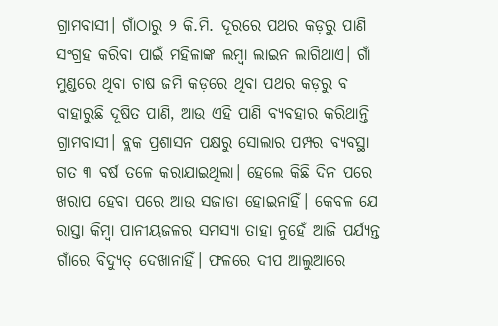ଗ୍ରାମବାସୀ। ଗାଁଠାରୁ ୨ କି.ମି. ଦୂରରେ ପଥର କଡ଼ରୁ ପାଣି ସଂଗ୍ରହ କରିବା ପାଇଁ ମହିଳାଙ୍କ ଲମ୍ବା ଲାଇନ ଲାଗିଥାଏ। ଗାଁ ମୁଣ୍ଡରେ ଥିବା ଚାଷ ଜମି କଡ଼ରେ ଥିବା ପଥର କଡ଼ରୁ ବ ବାହାରୁଛି ଦୂଷିତ ପାଣି, ଆଉ ଏହି ପାଣି ବ୍ୟବହାର କରିଥାନ୍ତି ଗ୍ରାମବାସୀ। ବ୍ଲକ ପ୍ରଶାସନ ପକ୍ଷରୁ ସୋଲାର ପମ୍ପର ବ୍ୟବସ୍ଥା ଗତ ୩ ବର୍ଷ ତଳେ କରାଯାଇଥିଲା। ହେଲେ କିଛି ଦିନ ପରେ ଖରାପ ହେବା ପରେ ଆଉ ସଜାଡା ହୋଇନାହିଁ। କେବଳ ଯେ ରାସ୍ତା କିମ୍ବା ପାନୀୟଜଳର ସମସ୍ୟା ତାହା ନୁହେଁ ଆଜି ପର୍ଯ୍ୟନ୍ତ ଗାଁରେ ବିଦ୍ୟୁତ୍‌ ଦେଖାନାହିଁ। ଫଳରେ ଦୀପ ଆଲୁଆରେ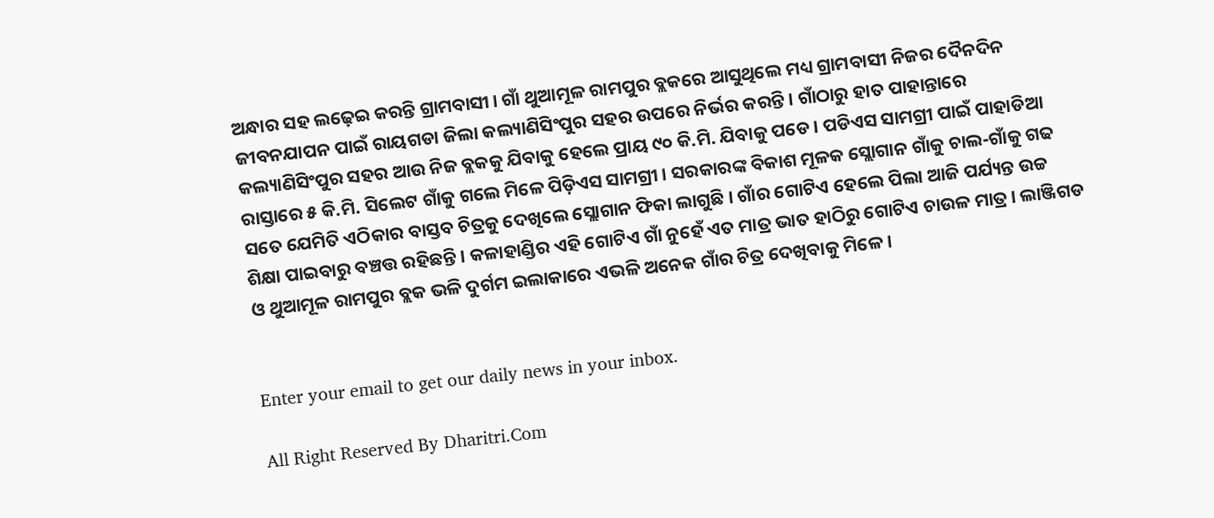ଅନ୍ଧାର ସହ ଲଢ଼େଇ କରନ୍ତି ଗ୍ରାମବାସୀ। ଗାଁ ଥୁଆମୂଳ ରାମପୁର ବ୍ଲକରେ ଆସୁଥିଲେ ମଧ୍ୟ ଗ୍ରାମବାସୀ ନିଜର ଦୈନଦିନ ଜୀବନଯାପନ ପାଇଁ ରାୟଗଡା ଜିଲା କଲ୍ୟାଣିସିଂପୁର ସହର ଉପରେ ନିର୍ଭର କରନ୍ତି। ଗାଁଠାରୁ ହାତ ପାହାନ୍ତାରେ କଲ୍ୟାଣିସିଂପୁର ସହର ଆଉ ନିଜ ବ୍ଲକକୁ ଯିବାକୁ ହେଲେ ପ୍ରାୟ ୯୦ କି.ମି. ଯିବାକୁ ପଡେ। ପଡିଏସ ସାମଗ୍ରୀ ପାଇଁ ପାହାଡିଆ ରାସ୍ତାରେ ୫ କି.ମି. ସିଲେଟ ଗାଁକୁ ଗଲେ ମିଳେ ପିଡ଼ିଏସ ସାମଗ୍ରୀ। ସରକାରଙ୍କ ବିକାଶ ମୂଳକ ସ୍ଲୋଗାନ ଗାଁକୁ ଚାଲ-ଗାଁକୁ ଗଢ ସତେ ଯେମିତି ଏଠିକାର ବାସ୍ତବ ଚିତ୍ରକୁ ଦେଖିଲେ ସ୍ଲୋଗାନ ଫିକା ଲାଗୁଛି। ଗାଁର ଗୋଟିଏ ହେଲେ ପିଲା ଆଜି ପର୍ଯ୍ୟନ୍ତ ଉଚ୍ଚ ଶିକ୍ଷା ପାଇବାରୁ ବଞ୍ଚତ୍ତ ରହିଛନ୍ତି। କଳାହାଣ୍ଡିର ଏହି ଗୋଟିଏ ଗାଁ ନୁହେଁ ଏତ ମାତ୍ର ଭାତ ହାଠିରୁ ଗୋଟିଏ ଚାଉଳ ମାତ୍ର। ଲାଞ୍ଜିଗଡ ଓ ଥୁଆମୂଳ ରାମପୁର ବ୍ଲକ ଭଳି ଦୁର୍ଗମ ଇଲାକାରେ ଏଭଳି ଅନେକ ଗାଁର ଚିତ୍ର ଦେଖିବାକୁ ମିଳେ।


Enter your email to get our daily news in your inbox.

All Right Reserved By Dharitri.Com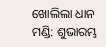ଖୋଲିଲା ଧାନ ମଣ୍ଡି: ଶୁଭାରମ୍ଭ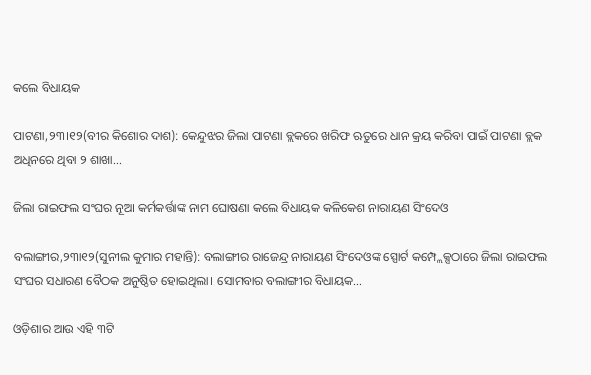କଲେ ବିଧାୟକ

ପାଟଣା,୨୩।୧୨(ବୀର କିଶୋର ଦାଶ): କେନ୍ଦୁଝର ଜିଲା ପାଟଣା ବ୍ଲକରେ ଖରିଫ ଋତୁରେ ଧାନ କ୍ରୟ କରିବା ପାଇଁ ପାଟଣା ବ୍ଲକ ଅଧିନରେ ଥିବା ୨ ଶାଖା...

ଜିଲା ରାଇଫଲ ସଂଘର ନୂଆ କର୍ମକର୍ତ୍ତାଙ୍କ ନାମ ଘୋଷଣା କଲେ ବିଧାୟକ କଳିକେଶ ନାରାୟଣ ସିଂଦେଓ

ବଲାଙ୍ଗୀର,୨୩ା୧୨(ସୁନୀଲ କୁମାର ମହାନ୍ତି): ବଲାଙ୍ଗୀର ରାଜେନ୍ଦ୍ର ନାରାୟଣ ସିଂଦେଓଙ୍କ ସ୍ପୋର୍ଟ କମ୍ପ୍ଲେକ୍ସଠାରେ ଜିଲା ରାଇଫଲ ସଂଘର ସଧାରଣ ବୈଠକ ଅନୁଷ୍ଠିତ ହୋଇଥିଲା। ସୋମବାର ବଲାଙ୍ଗୀର ବିଧାୟକ...

ଓଡ଼ିଶାର ଆଉ ଏହି ୩ଟି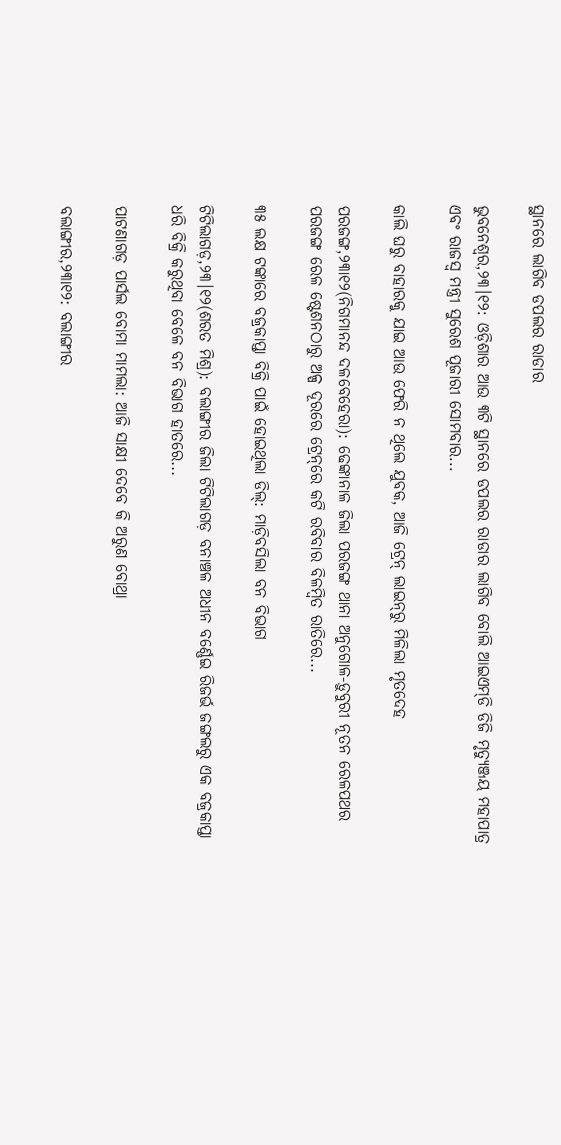ସ୍ଥାନରେ ଲାଗିବ ଡପଲର ରାଡାର

ଭୁବନେଶ୍ୱର,୨୩।୧୨: ଓଡ଼ିଶାର ଆଉ ୩ଟି ସ୍ଥାନରେ ଡପଲର ରାଡାର ଲାଗିବ ବୋଲି ଆଇଏମ୍‌ଡି ଡିଜି ମୃତ୍ୟୁଞ୍ଜୟ ମହାପାତ୍ର ଏବଂ ରାଜସ୍ବ ମନ୍ତ୍ରୀ ସୁରେଶ ପୂଜାରୀ ସୋମବାର...

କାଲି ଘରୁ ବାହାରକୁ ଯାଇ ଆଉ ଫେରି ନ ଥିଲେ ଯୁବକ, ଆଜି ଟ୍ରେନ୍‌ ଲାଇନ୍‌ରୁ ମିଳିଲା ମୃତଦେହ

ପରଜଙ୍ଗ,୨୩ା୧୨(ନିଗମାନନ୍ଦ ଦଳବେହେରା): ଢେଙ୍କାନାଳ ଜିଲା ପରଜଙ୍ଗ ଥାନା ଅନୁଗୋଳ-ଡ଼ୁବୁରୀ ନୂତନ ରେଳପଥର ପରଜଙ୍ଗ ରେଳ ଷ୍ଟେଶନଠାରୁ ଅଳ୍ପ ଦୂରରେ ଟ୍ରେନ୍‌ରେ କଟି ରବିବାର ବିଳମ୍ବିତ ରାତିରେ...

୩୫ ଲକ୍ଷ ଟଙ୍କାରେ ବଜ୍ରକାପ୍ତା ବିକ୍ରି ପାଇଁ ହୋଇଥିଲା ଡିଲ୍‌: ମାଡ଼ିବସିଲା ବନ ବିଭାଗ

ଟିଟିଲାଗଡ଼,୨୩।୧୨(ଶରତ ମିଶ୍ର): ବଲାଙ୍ଗୀର ଜିଲା ଟିଟିଲାଗଡ଼ ବନାଞ୍ଚଳ ଅଧୀନ ବର୍ଣ୍ଣେଇ ରିଜର୍ଭ ଜଙ୍ଗଲରୁ ଏକ ବଜ୍ରକାପ୍ତା ଧରି ବିକ୍ରି କରୁଥିବା ବେଳେ ବନ ବିଭାଗ ହାତରେ...

ପାଟଣାଗଡ଼ ପାର୍ସଲ ବୋମା ମାମଲା: ଆଜି ସାକ୍ଷୀ ଦେବେ କି ଅରୁଣ ବୋଥ୍ରା

ବଲାଙ୍ଗୀର,୨୩ା୧୨: ବଲାଙ୍ଗୀର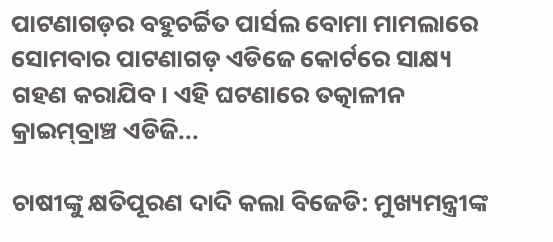ପାଟଣାଗଡ଼ର ବହୁଚର୍ଚ୍ଚିତ ପାର୍ସଲ ବୋମା ମାମଲାରେ ସୋମବାର ପାଟଣାଗଡ଼ ଏଡିଜେ କୋର୍ଟରେ ସାକ୍ଷ୍ୟ ଗହଣ କରାଯିବ। ଏହି ଘଟଣାରେ ତତ୍କାଳୀନ କ୍ରାଇମ୍‌ବ୍ରାଞ୍ଚ ଏଡିଜି...

ଚାଷୀଙ୍କୁ କ୍ଷତିପୂରଣ ଦାଦି କଲା ବିଜେଡି: ମୁଖ୍ୟମନ୍ତ୍ରୀଙ୍କ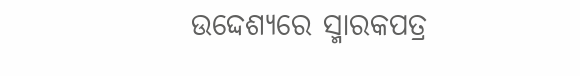ଉଦ୍ଦେଶ୍ୟରେ ସ୍ମାରକପତ୍ର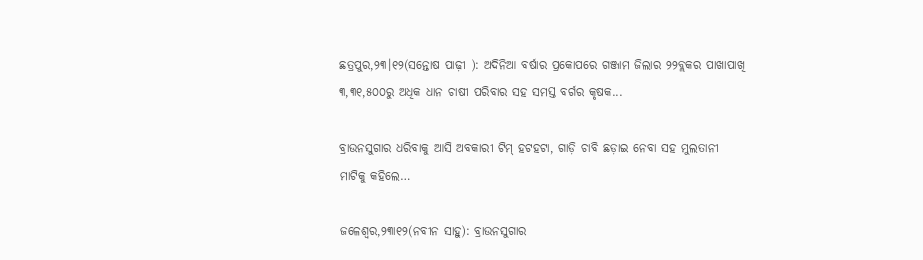ଛତ୍ରପୁର,୨୩।୧୨(ସନ୍ତୋଷ ପାଢ଼ୀ ): ଅଦିନିଆ ବର୍ଷାର ପ୍ରକୋପରେ ଗଞ୍ଜାମ ଜିଲାର ୨୨ବ୍ଲକର ପାଖାପାଖି ୩,୩୧,୫୦୦ରୁ ଅଧିକ ଧାନ ଚାଷୀ ପରିବାର ସହ ସମସ୍ତ ବର୍ଗର କୃଷକ...

ବ୍ରାଉନସୁଗାର ଧରିବାକୁ ଆସି ଅବକାରୀ ଟିମ୍‌ ହଟହଟା, ଗାଡ଼ି ଚାବି ଛଡ଼ାଇ ନେବା ସହ ମୁଲତାନୀ ମାଟିକୁ କହିଲେ…

ଜଳେଶ୍ୱର,୨୩ା୧୨(ନବୀନ ସାହୁ): ବ୍ରାଉନସୁଗାର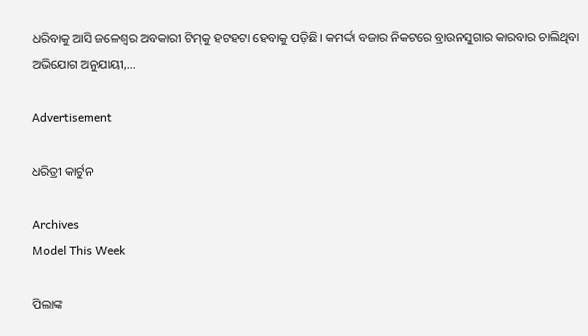ଧରିବାକୁ ଆସି ଜଳେଶ୍ୱର ଅବକାରୀ ଟିମ୍‌କୁ ହଟହଟା ହେବାକୁ ପଡ଼ିଛି। କମର୍ଦ୍ଦା ବଜାର ନିକଟରେ ବ୍ରାଉନସୁଗାର କାରବାର ଚାଲିଥିବା ଅଭିଯୋଗ ଅନୁଯାୟୀ,...

Advertisement

ଧରିତ୍ରୀ କାର୍ଟୁନ

Archives
Model This Week

ପିଲାଙ୍କ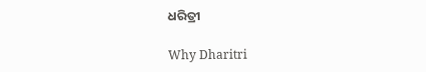ଧରିତ୍ରୀ

Why Dharitri